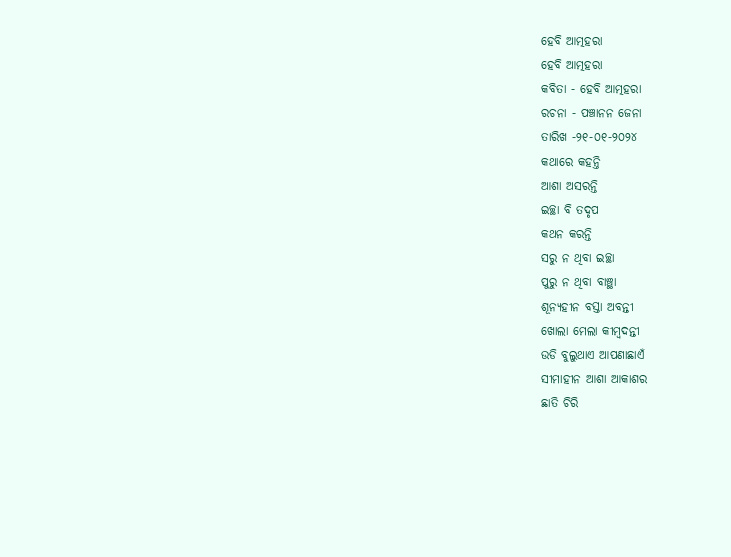ହେବି ଆତ୍ମହରା
ହେବି ଆତ୍ମହରା
କବିତା - ହେବି ଆତ୍ମହରା
ରଚନା - ପଞ୍ଚାନନ ଜେନା
ତାରିଖ -୨୧-୦୧-୨୦୨୪
କଥାରେ କହନ୍ତି
ଆଶା ଅସରନ୍ତି
ଇଚ୍ଛା ବି ତଦୃପ
କଥନ କରନ୍ତି
ସରୁ ନ ଥିବା ଇଚ୍ଛା
ପୁରୁ ନ ଥିବା ବାଞ୍ଛା
ଶୂନ୍ୟହୀନ ବସ୍ତା ଅବନ୍ତୀ
ଖୋଲା ମେଲା କୀମ୍ବଦନ୍ତୀ
ଉଡି ବୁଲୁଥାଏ ଆପଣାଛାଏଁ
ସୀମାହୀନ ଆଶା ଆକାଶର
ଛାତି ଚିରି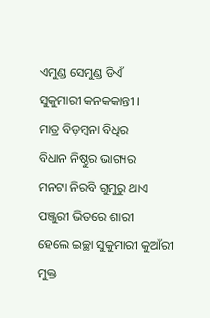ଏମୁଣ୍ଡ ସେମୁଣ୍ଡ ଡିଏଁ
ସୁକୁମାରୀ କନକକାନ୍ତୀ ।
ମାତ୍ର ବିଡ଼ମ୍ବନା ବିଧିର
ବିଧାନ ନିଷ୍ଠୁର ଭାଗ୍ୟର
ମନଟା ନିରବି ଗୁମୁରୁ ଥାଏ
ପଞ୍ଜୁରୀ ଭିତରେ ଶାରୀ
ହେଲେ ଇଚ୍ଛା ସୁକୁମାରୀ କୁଆଁରୀ
ମୁକ୍ତ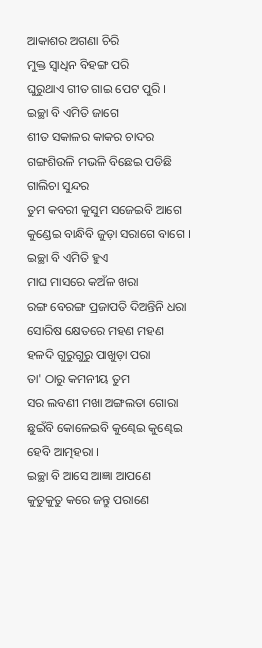ଆକାଶର ଅଗଣା ଚିରି
ମୁକ୍ତ ସ୍ଵାଧିନ ବିହଙ୍ଗ ପରି
ଘୁରୁଥାଏ ଗୀତ ଗାଇ ପେଟ ପୁରି ।
ଇଚ୍ଛା ବି ଏମିତି ଜାଗେ
ଶୀତ ସକାଳର କାକର ଚାଦର
ଗଙ୍ଗଶିଉଳି ମଭଳି ବିଛେଇ ପଡିଛି
ଗାଲିଚା ସୁନ୍ଦର
ତୁମ କବରୀ କୁସୁମ ସଜେଇବି ଆଗେ
କୁଣ୍ଡେଇ ବାନ୍ଧିବି ଜୁଡ଼ା ସରାଗେ ବାଗେ ।
ଇଚ୍ଛା ବି ଏମିତି ହୁଏ
ମାଘ ମାସରେ କଅଁଳ ଖରା
ରଙ୍ଗ ବେରଙ୍ଗ ପ୍ରଜାପତି ଦିଅନ୍ତିନି ଧରା
ସୋରିଷ କ୍ଷେତରେ ମହଣ ମହଣ
ହଳଦି ଗୁରୁଗୁରୁ ପାଖୁଡ଼ା ପରା
ତା' ଠାରୁ କମନୀୟ ତୁମ
ସର ଲବଣୀ ମଖା ଅଙ୍ଗଲତା ଗୋରା
ଛୁଇଁବି କୋଳେଇବି କୁଣ୍ଢେଇ କୁଣ୍ଢେଇ
ହେବି ଆତ୍ମହରା ।
ଇଚ୍ଛା ବି ଆସେ ଆଜ୍ଞା ଆପଣେ
କୁତୁକୁତୁ କରେ ଜନ୍ତୁ ପରାଣେ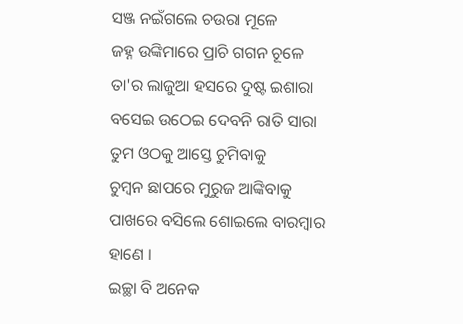ସଞ୍ଜ ନଇଁଗଲେ ଚଉରା ମୂଳେ
ଜହ୍ନ ଉଙ୍କିମାରେ ପ୍ରାଚି ଗଗନ ଚୂଳେ
ତା'ର ଲାଜୁଆ ହସରେ ଦୁଷ୍ଟ ଇଶାରା
ବସେଇ ଉଠେଇ ଦେବନି ରାତି ସାରା
ତୁମ ଓଠକୁ ଆସ୍ତେ ଚୁମିବାକୁ
ଚୁମ୍ବନ ଛାପରେ ମୁରୁଜ ଆଙ୍କିବାକୁ
ପାଖରେ ବସିଲେ ଶୋଇଲେ ବାରମ୍ଵାର ହାଣେ ।
ଇଚ୍ଛା ବି ଅନେକ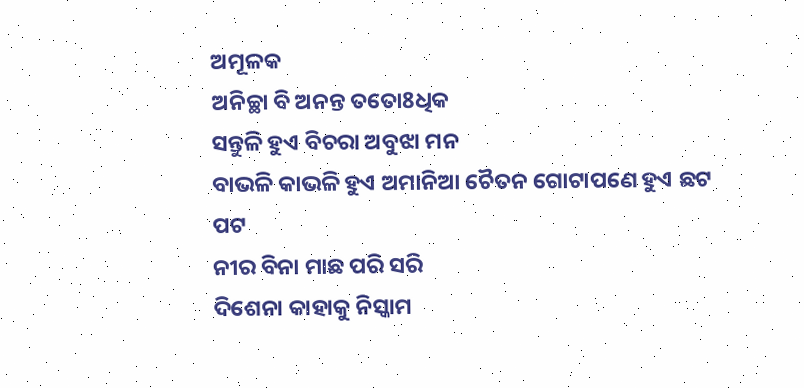ଅମୂଳକ
ଅନିଚ୍ଛା ବି ଅନନ୍ତ ତତୋ8ଧିକ
ସନ୍ତୁଳି ହୁଏ ବିଚରା ଅବୁଝା ମନ
ବାଭଳି କାଭଳି ହୁଏ ଅମାନିଆ ଚୈତନ ଗୋଟାପଣେ ହୁଏ ଛଟ ପଟ
ନୀର ବିନା ମାଛ ପରି ସରି
ଦିଶେନା କାହାକୁ ନିସ୍କାମ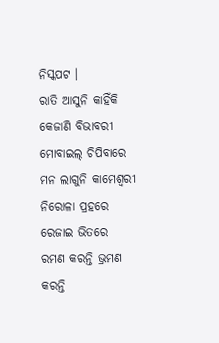ନିସ୍କପଟ ।
ରାତି ଆସୁନି କାହିଁକି କେଜାଣି ବିଭାବରୀ
ମୋବାଇଲ୍ ଚିପିବାରେ ମନ ଲାଗୁନି କାମେଶ୍ଵରୀ
ନିରୋଳା ପ୍ରହରେ ରେଜାଇ ଭିତରେ
ରମଣ କରନ୍ତି ଭ୍ରମଣ କରନ୍ତି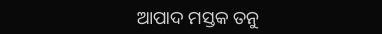ଆପାଦ ମସ୍ତକ ତନୁ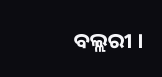ବଲ୍ଲରୀ ।